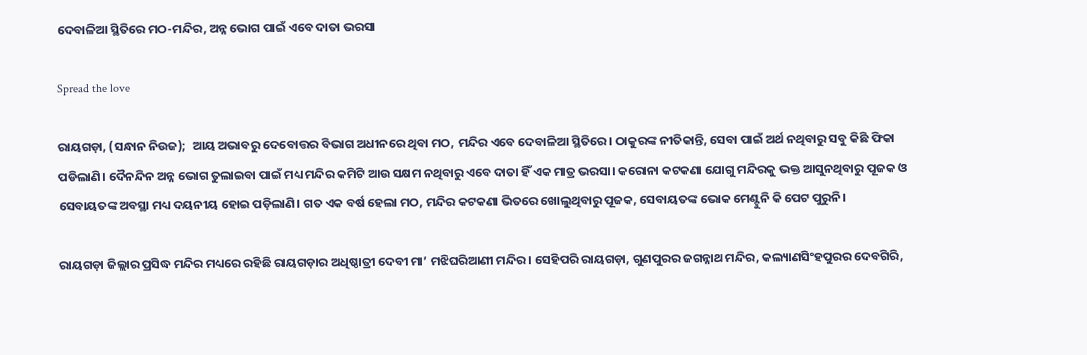ଦେବାଳିଆ ସ୍ଥିତିରେ ମଠ-ମନ୍ଦିର, ଅନ୍ନ ଭୋଗ ପାଇଁ ଏବେ ଦାତା ଭରସା

Spread the love

ରାୟଗଡ଼ା, (ସନ୍ଧାନ ନିଉଜ);  ଆୟ ଅଭାବରୁ ଦେବୋତ୍ତର ବିଭାଗ ଅଧୀନରେ ଥିବା ମଠ, ମନ୍ଦିର ଏବେ ଦେବାଳିଆ ସ୍ଥିତିରେ। ଠାକୁରଙ୍କ ନୀତିକାନ୍ତି, ସେବା ପାଇଁ ଅର୍ଥ ନଥିବାରୁ ସବୁ କିଛି ଫିକା ପଡିଲାଣି। ଦୈନନ୍ଦିନ ଅନ୍ନ ଭୋଗ ତୁଲାଇବା ପାଇଁ ମଧ୍ୟ ମନ୍ଦିର କମିଟି ଆଉ ସକ୍ଷମ ନଥିବାରୁ ଏବେ ଦାତା ହିଁ ଏକ ମାତ୍ର ଭରସା। କରୋନା କଟକଣା ଯୋଗୁ ମନ୍ଦିରକୁ ଭକ୍ତ ଆସୁନଥିବାରୁ ପୂଜକ ଓ ସେବାୟତଙ୍କ ଅବସ୍ଥା ମଧ୍ୟ ଦୟନୀୟ ହୋଇ ପଡ଼ିଲାଣି। ଗତ ଏକ ବର୍ଷ ହେଲା ମଠ, ମନ୍ଦିର କଟକଣା ଭିତରେ ଖୋଲୁଥିବାରୁ ପୂଜକ, ସେବାୟତଙ୍କ ଭୋକ ମେଣ୍ଟୁନି କି ପେଟ ପୁରୁନି।

ରାୟଗଡ଼ା ଜିଲ୍ଲାର ପ୍ରସିଦ୍ଧ ମନ୍ଦିର ମଧ୍ୟରେ ରହିଛି ରାୟଗଡ଼ାର ଅଧିଷ୍ଠାତ୍ରୀ ଦେବୀ ମା’ ମଝିଘରିଆଣୀ ମନ୍ଦିର। ସେହିପରି ରାୟଗଡ଼ା, ଗୁଣପୁରର ଜଗନ୍ନାଥ ମନ୍ଦିର, କଲ୍ୟାଣସିଂହପୁରର ଦେବଗିରି,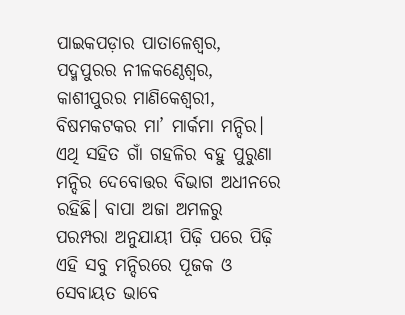ପାଇକପଡ଼ାର ପାତାଳେଶ୍ବର, ପଦ୍ମପୁରର ନୀଳକଣ୍ଠେଶ୍ବର, କାଶୀପୁରର ମାଣିକେଶ୍ବରୀ, ବିଷମକଟକର ମା’ ମାର୍କମା ମନ୍ଦିର। ଏଥି ସହିତ ଗାଁ ଗହଳିର ବହୁ ପୁରୁଣା ମନ୍ଦିର ଦେବୋତ୍ତର ବିଭାଗ ଅଧୀନରେ ରହିଛି। ବାପା ଅଜା ଅମଳରୁ  ପରମ୍ପରା ଅନୁଯାୟୀ ପିଢ଼ି ପରେ ପିଢ଼ି ଏହି ସବୁ ମନ୍ଦିରରେ ପୂଜକ ଓ ସେବାୟତ ଭାବେ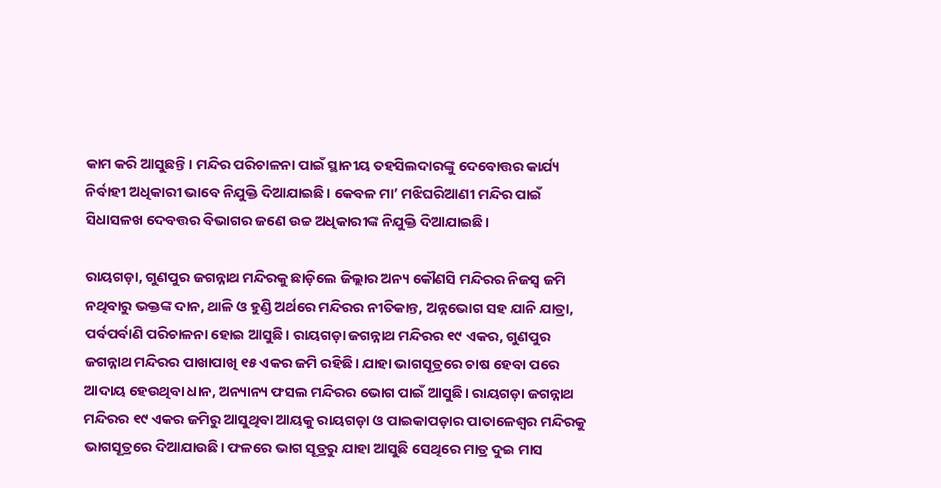କାମ କରି ଆସୁଛନ୍ତି। ମନ୍ଦିର ପରିଚାଳନା ପାଇଁ ସ୍ଥାନୀୟ ତହସିଲଦାରଙ୍କୁ ଦେବ‌ୋତ୍ତର କାର୍ଯ୍ୟ ନିର୍ବାହୀ ଅଧିକାରୀ ଭାବେ ନିଯୁକ୍ତି ଦିଆଯାଇଛି। କେବଳ ମା’ ମଝିଘରିଆଣୀ ମନ୍ଦିର ପାଇଁ ସିଧାସଳଖ ଦେବତ୍ତର ବିଭାଗର ଜଣେ ଉଚ୍ଚ ଅଧିକାରୀଙ୍କ ନିଯୁକ୍ତି ଦିଆଯାଇଛି।

ରାୟଗଡ଼ା, ଗୁଣପୁର ଜଗନ୍ନାଥ ମନ୍ଦିରକୁ ଛାଡ଼ିଲେ ଜିଲ୍ଲାର ଅନ୍ୟ କୌଣସି ମନ୍ଦିରର ନିଜସ୍ବ ଜମି ନଥିବାରୁ ଭକ୍ତଙ୍କ ଦାନ, ଥାଳି ଓ ହୁଣ୍ଡି ଅର୍ଥରେ ମନ୍ଦିରର ନୀତିକାନ୍ତ, ଅନ୍ନଭୋଗ ସହ ଯାନି ଯାତ୍ରା, ପର୍ବପର୍ବାଣି ପରିଚାଳନା ହୋଇ ଆସୁଛି। ରାୟଗଡ଼ା ଜଗନ୍ନାଥ ମନ୍ଦିରର ୧୯ ଏକର, ଗୁଣପୁର ଜଗନ୍ନାଥ ମନ୍ଦିରର ପାଖାପାଖି ୧୫ ଏକର ଜମି ରହିଛି। ଯାହା ଭାଗସୂତ୍ରରେ ଚାଷ ହେବା ପରେ ଆଦାୟ ହେଉଥିବା ଧାନ, ଅନ୍ୟାନ୍ୟ ଫସଲ ମନ୍ଦିରର ଭୋଗ ପାଇଁ ଆସୁଛି। ରାୟଗଡ଼ା ଜଗନ୍ନାଥ ମନ୍ଦିରର ୧୯ ଏକର ଜମିରୁ ଆସୁଥିବା ଆୟକୁ ରାୟଗଡ଼ା ଓ ପାଇକାପଡ଼ାର ପାତାଳେଶ୍ବର ମନ୍ଦିରକୁ ଭାଗସୂତ୍ରରେ ଦିଆଯାଉଛି। ଫଳରେ ଭାଗ ସୂତ୍ରରୁ ଯାହା ଆସୁଛି ସେଥିରେ ମାତ୍ର ଦୁଇ ମାସ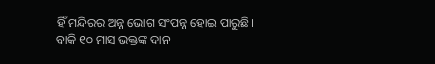ହିଁ ମନ୍ଦିରର ଅନ୍ନ ଭୋଗ ସଂପନ୍ନ ହୋଇ ପାରୁଛି। ବାକି ୧୦ ମାସ ଭକ୍ତଙ୍କ ଦାନ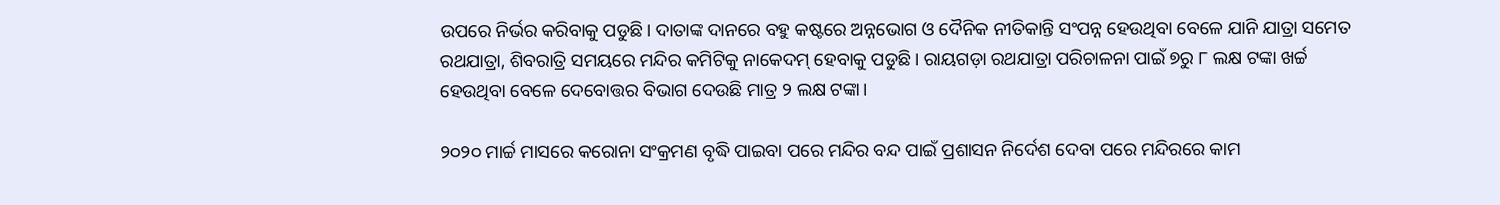ଉପରେ ନିର୍ଭର କରିବାକୁ ପଡୁଛି। ଦାତାଙ୍କ ଦାନରେ ବହୁ କଷ୍ଟରେ ଅନ୍ନଭୋଗ ଓ ଦୈନିକ ନୀତିକାନ୍ତି ସଂପନ୍ନ ହେଉଥିବା ବେଳେ ଯାନି ଯାତ୍ରା ସମେତ ରଥଯାତ୍ରା, ଶିବରାତ୍ରି ସମୟରେ ମନ୍ଦିର କମିଟିକୁ ନାକେଦମ୍ ହେବାକୁ ପଡୁଛି। ରାୟଗଡ଼ା ରଥଯାତ୍ରା ପରିଚାଳନା ପାଇଁ ୭ରୁ ୮ ଲକ୍ଷ ଟଙ୍କା ଖର୍ଚ୍ଚ ହେଉଥିବା ବେଳେ ଦେବ‌ୋତ୍ତର ବିଭାଗ ଦେଉଛି ମାତ୍ର ୨ ଲକ୍ଷ ଟଙ୍କା।

୨୦୨୦ ମାର୍ଚ୍ଚ ମାସରେ କରୋନା ସଂକ୍ରମଣ ବୃଦ୍ଧି ପାଇବା ପରେ ମନ୍ଦିର ବନ୍ଦ ପାଇଁ ପ୍ରଶାସନ ନିର୍ଦେଶ ଦେବା ପରେ ମନ୍ଦିରରେ କାମ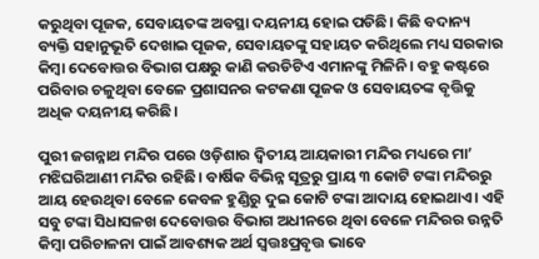କରୁଥିବା ପୂଜକ, ସେବାୟତଙ୍କ ଅବସ୍ଥା ଦୟନୀୟ ହୋଇ ପଡିଛି। କିଛି ବଦାନ୍ୟ ବ୍ୟକ୍ତି ସହାନୁଭୂତି ଦେଖାଇ ପୂଜକ, ସେବାୟତଙ୍କୁ ସହାୟତ କରିଥିଲେ ମଧ୍ୟ ସରକାର କିମ୍ବା ଦେବୋତ୍ତର ବିଭାଗ ପକ୍ଷରୁ କାଣି କଉଡିଟିଏ ଏମାନଙ୍କୁ ମିଳିନି। ବହୁ କଷ୍ଟରେ ପରିବାର ଚଳୁଥିବା ବେଳେ ପ୍ରଶାସନର କଟକଣା ପୂଜକ ଓ ସେବାୟତଙ୍କ ବୃତ୍ତିକୁ ଅଧିକ ଦୟନୀୟ କରିଛି।

ପୁରୀ ଜଗନ୍ନାଥ ମନ୍ଦିର ପରେ ଓଡ଼ିଶାର ଦ୍ଵିତୀୟ ଆୟକାରୀ ମନ୍ଦିର ମଧ୍ୟରେ ମା’ ମଝିଘରିଆଣୀ ମନ୍ଦିର ରହିଛି। ବାର୍ଷିକ ବିଭିନ୍ନ ସୂତ୍ରରୁ ପ୍ରାୟ ୩ କୋଟି ଟଙ୍କା ମନ୍ଦିରରୁ ଆୟ ହେଉଥିବା ବେଳେ କେବଳ ହୁଣ୍ଡିରୁ ଦୁଇ କୋଟି ଟଙ୍କା ଆଦାୟ ହୋଇଥାଏ। ଏହି ସବୁ ଟଙ୍କା ସିଧାସଳଖ ଦେବୋତ୍ତର ବିଭାଗ ଅଧୀନରେ ଥିବା ବେଳେ ମନ୍ଦିରର ଉନ୍ନତି କିମ୍ବା ପରିଚାଳନା ପାଇଁ ଆବଶ୍ୟକ ଅର୍ଥ ସ୍ବତ୍ତଃପ୍ରବୃତ୍ତ ଭାବେ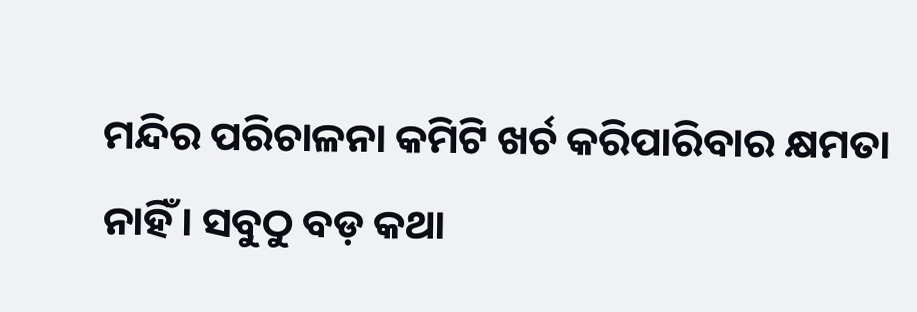ମନ୍ଦିର ପରିଚାଳନା କମିଟି ଖର୍ଚ କରିପାରିବାର କ୍ଷମତା ନାହିଁ। ସବୁଠୁ ବଡ଼ କଥା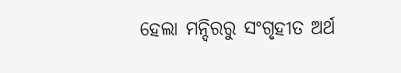ହେଲା ମନ୍ଦିରରୁ ସଂଗୃହୀତ ଅର୍ଥ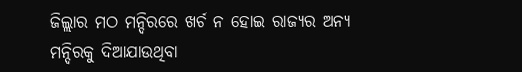ଜିଲ୍ଲାର ମଠ ମନ୍ଦିରରେ ଖର୍ଚ ନ ହୋଇ ରାଜ୍ୟର ଅନ୍ୟ ମନ୍ଦିରକୁ ଦିଆଯାଉଥିବା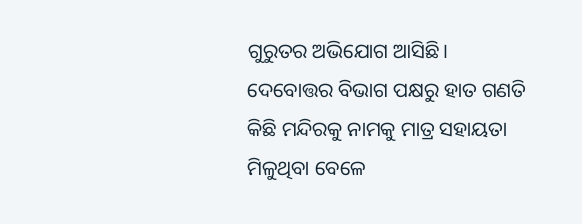ଗୁରୁତର ଅଭିଯୋଗ ଆସିଛି। ଦେବୋତ୍ତର ବିଭାଗ ପକ୍ଷରୁ ହାତ ଗଣତି କିଛି ମନ୍ଦିରକୁ ନାମକୁ ମାତ୍ର ସହାୟତା ମିଳୁଥିବା ବେଳେ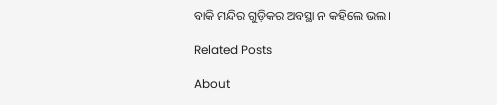ବାକି ମନ୍ଦିର ଗୁଡ଼ିକର ଅବସ୍ଥା ନ କହିଲେ ଭଲ।

Related Posts

About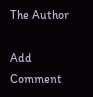The Author

Add Comment